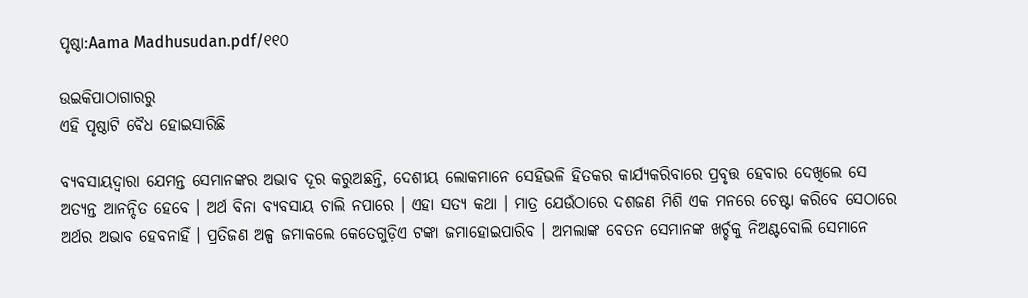ପୃଷ୍ଠା:Aama Madhusudan.pdf/୧୧୦

ଉଇକିପାଠାଗାର‌ରୁ
ଏହି ପୃଷ୍ଠାଟି ବୈଧ ହୋଇସାରିଛି

ବ୍ୟବସାୟଦ୍ୱାରା ଯେମନ୍ତ ସେମାନଙ୍କର ଅଭାବ ଦୂର କରୁଅଛନ୍ତି, ଦେଶୀୟ ଲୋକମାନେ ସେହିଭଳି ହିତକର କାର୍ଯ୍ୟକରିବାରେ ପ୍ରବୃତ୍ତ ହେବାର ଦେଖିଲେ ସେ ଅତ୍ୟନ୍ତ ଆନନ୍ଦିତ ହେବେ । ଅର୍ଥ ବିନା ବ୍ୟବସାୟ ଚାଲି ନପାରେ । ଏହା ସତ୍ୟ କଥା । ମାତ୍ର ଯେଉଁଠାରେ ଦଶଜଣ ମିଶି ଏକ ମନରେ ଚେଷ୍ଟା କରିବେ ସେଠାରେ ଅର୍ଥର ଅଭାବ ହେବନାହିଁ । ପ୍ରତିଜଣ ଅଳ୍ପ ଜମାକଲେ କେତେଗୁଡ଼ିଏ ଟଙ୍କା ଜମାହୋଇପାରିବ । ଅମଲାଙ୍କ ବେତନ ସେମାନଙ୍କ ଖର୍ଚ୍ଚକୁ ନିଅଣ୍ଟବୋଲି ସେମାନେ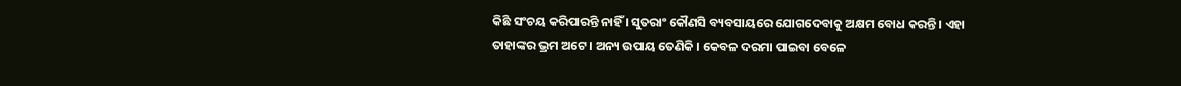କିଛି ସଂଚୟ କରିପାରନ୍ତି ନାହିଁ । ସୁତରାଂ କୌଣସି ବ୍ୟବସାୟରେ ଯୋଗଦେବାକୁ ଅକ୍ଷମ ବୋଧ କରନ୍ତି । ଏହା ତାହାଙ୍କର ଭ୍ରମ ଅଟେ । ଅନ୍ୟ ଉପାୟ ତେଣିକି । କେବଳ ଦରମା ପାଇବା ବେଳେ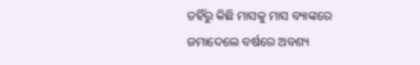ତହିଁରୁ କିଛି ମାସକୁ ମାସ ବ୍ୟାଙ୍କରେ ଜମାଦେଲେ ବର୍ଷରେ ଅବଶ୍ୟ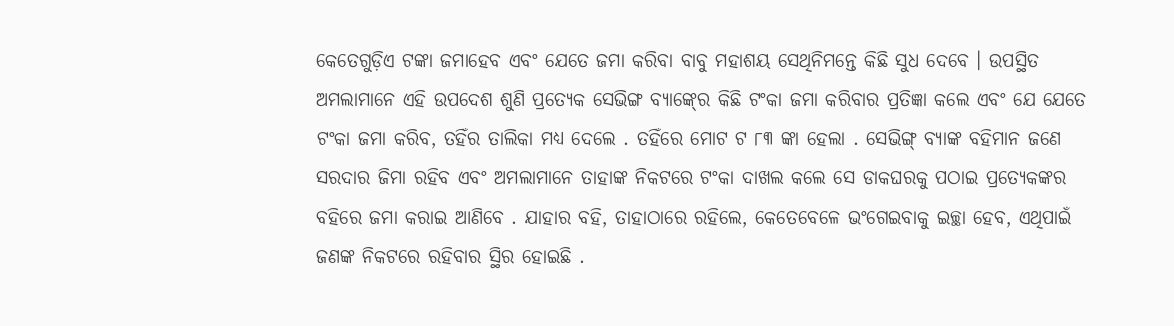କେତେଗୁଡ଼ିଏ ଟଙ୍କା ଜମାହେବ ଏବଂ ଯେତେ ଜମା କରିବା ବାବୁ ମହାଶୟ ସେଥିନିମନ୍ତେ କିଛି ସୁଧ ଦେବେ । ଉପସ୍ଥିତ ଅମଲାମାନେ ଏହି ଉପଦେଶ ଶୁଣି ପ୍ରତ୍ୟେକ ସେଭିଙ୍ଗ ବ୍ୟାଙ୍କ୍‍ରେ କିଛି ଟଂକା ଜମା କରିବାର ପ୍ରତିଜ୍ଞା କଲେ ଏବଂ ଯେ ଯେତେ ଟଂକା ଜମା କରିବ, ତହିଁର ତାଲିକା ମଧ୍ୟ ଦେଲେ . ତହିଁରେ ମୋଟ ଟ ୮୩ ଙ୍କା ହେଲା . ସେଭିଙ୍ଗ୍‍ ବ୍ୟାଙ୍କ ବହିମାନ ଜଣେ ସରଦାର ଜିମା ରହିବ ଏବଂ ଅମଲାମାନେ ତାହାଙ୍କ ନିକଟରେ ଟଂକା ଦାଖଲ କଲେ ସେ ଡାକଘରକୁ ପଠାଇ ପ୍ରତ୍ୟେକଙ୍କର ବହିରେ ଜମା କରାଇ ଆଣିବେ . ଯାହାର ବହି, ତାହାଠାରେ ରହିଲେ, କେତେବେଳେ ଭଂଗେଇବାକୁ ଇଚ୍ଛା ହେବ, ଏଥିପାଇଁ ଜଣଙ୍କ ନିକଟରେ ରହିବାର ସ୍ଥିର ହୋଇଛି .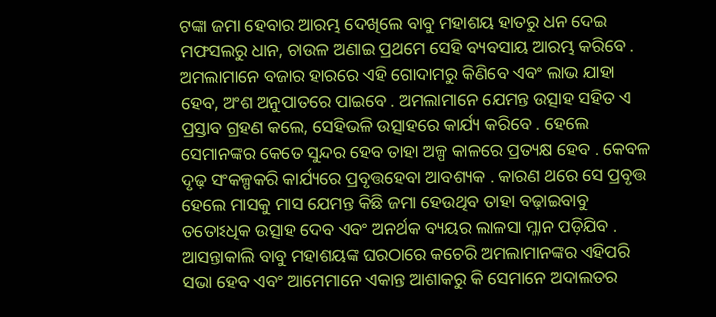ଟଙ୍କା ଜମା ହେବାର ଆରମ୍ଭ ଦେଖିଲେ ବାବୁ ମହାଶୟ ହାତରୁ ଧନ ଦେଇ ମଫସଲରୁ ଧାନ, ଚାଉଳ ଅଣାଇ ପ୍ରଥମେ ସେହି ବ୍ୟବସାୟ ଆରମ୍ଭ କରିବେ . ଅମଲାମାନେ ବଜାର ହାରରେ ଏହି ଗୋଦାମରୁ କିଣିବେ ଏବଂ ଲାଭ ଯାହା ହେବ, ଅଂଶ ଅନୁପାତରେ ପାଇବେ . ଅମଲାମାନେ ଯେମନ୍ତ ଉତ୍ସାହ ସହିତ ଏ ପ୍ରସ୍ତାବ ଗ୍ରହଣ କଲେ, ସେହିଭଳି ଉତ୍ସାହରେ କାର୍ଯ୍ୟ କରିବେ . ହେଲେ ସେମାନଙ୍କର କେତେ ସୁନ୍ଦର ହେବ ତାହା ଅଳ୍ପ କାଳରେ ପ୍ରତ୍ୟକ୍ଷ ହେବ . କେବଳ ଦୃଢ଼ ସଂକଳ୍ପକରି କାର୍ଯ୍ୟରେ ପ୍ରବୃତ୍ତହେବା ଆବଶ୍ୟକ . କାରଣ ଥରେ ସେ ପ୍ରବୃତ୍ତ ହେଲେ ମାସକୁ ମାସ ଯେମନ୍ତ କିଛି ଜମା ହେଉଥିବ ତାହା ବଢ଼ାଇବାବୁ ତତୋଽଧିକ ଉତ୍ସାହ ଦେବ ଏବଂ ଅନର୍ଥକ ବ୍ୟୟର ଲାଳସା ମ୍ଳାନ ପଡ଼ିଯିବ . ଆସନ୍ତାକାଲି ବାବୁ ମହାଶୟଙ୍କ ଘରଠାରେ କଚେରି ଅମଲାମାନଙ୍କର ଏହିପରି ସଭା ହେବ ଏବଂ ଆମେମାନେ ଏକାନ୍ତ ଆଶାକରୁ କି ସେମାନେ ଅଦାଲତର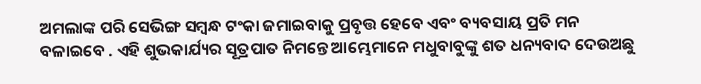ଅମଲାଙ୍କ ପରି ସେଭିଙ୍ଗ ସମ୍ବନ୍ଧ ଟଂକା ଜମାଇବାକୁ ପ୍ରବୃତ୍ତ ହେବେ ଏବଂ ବ୍ୟବସାୟ ପ୍ରତି ମନ ବଳାଇବେ . ଏହି ଶୁଭକାର୍ଯ୍ୟର ସୂତ୍ରପାତ ନିମନ୍ତେ ଆମ୍ଭେମାନେ ମଧୁବାବୁଙ୍କୁ ଶତ ଧନ୍ୟବାଦ ଦେଉଅଛୁ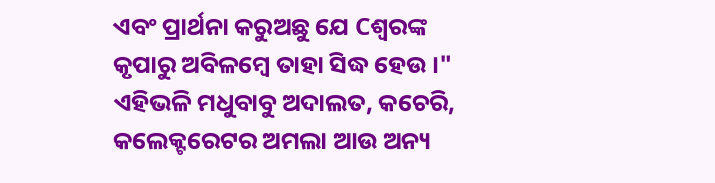ଏବଂ ପ୍ରାର୍ଥନା କରୁଅଛୁ ଯେ Cଶ୍ୱରଙ୍କ କୃପାରୁ ଅବିଳମ୍ବେ ତାହା ସିଦ୍ଧ ହେଉ ।"
ଏହିଭଳି ମଧୁବାବୁ ଅଦାଲତ, କଚେରି, କଲେକ୍ଟରେଟର ଅମଲା ଆଉ ଅନ୍ୟ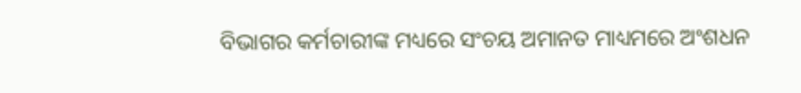ବିଭାଗର କର୍ମଚାରୀଙ୍କ ମଧ୍ୟରେ ସଂଚୟ ଅମାନତ ମାଧ୍ୟମରେ ଅଂଶଧନ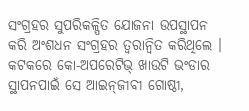ସଂଗ୍ରହର ସୁପରିକଳ୍ପିତ ଯୋଜନା ଉପସ୍ଥାପନ କରି ଅଂଶଧନ ସଂଗ୍ରହର ତ୍ୱରାନ୍ୱିତ କରିଥିଲେ ।
କଟକରେ କୋ-ଅପରେଟିଭ୍‍ ଖାଉଟି ଭଂଡାର ସ୍ଥାପନପାଇଁ ସେ ଆଇନ୍‍ଜୀବୀ ଗୋଷ୍ଠୀ,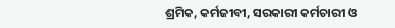ଶ୍ରମିକ, କର୍ମଜୀବୀ, ସରକାରୀ କର୍ମଚାରୀ ଓ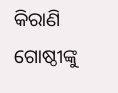କିରାଣି ଗୋଷ୍ଠୀଙ୍କୁ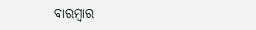ବାରମ୍ବାର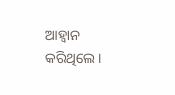ଆହ୍ୱାନ କରିଥିଲେ ।